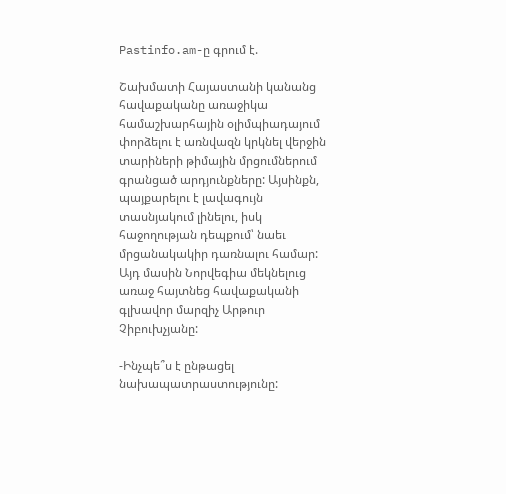Pastinfo.am-ը գրում է.

Շախմատի Հայաստանի կանանց հավաքականը առաջիկա համաշխարհային օլիմպիադայում փորձելու է առնվազն կրկնել վերջին տարիների թիմային մրցումներում գրանցած արդյունքները: Այսինքն, պայքարելու է լավագույն տասնյակում լինելու, իսկ հաջողության դեպքում՝ նաեւ մրցանակակիր դառնալու համար: Այդ մասին Նորվեգիա մեկնելուց առաջ հայտնեց հավաքականի գլխավոր մարզիչ Արթուր Չիբուխչյանը:

-Ինչպե՞ս է ընթացել նախապատրաստությունը: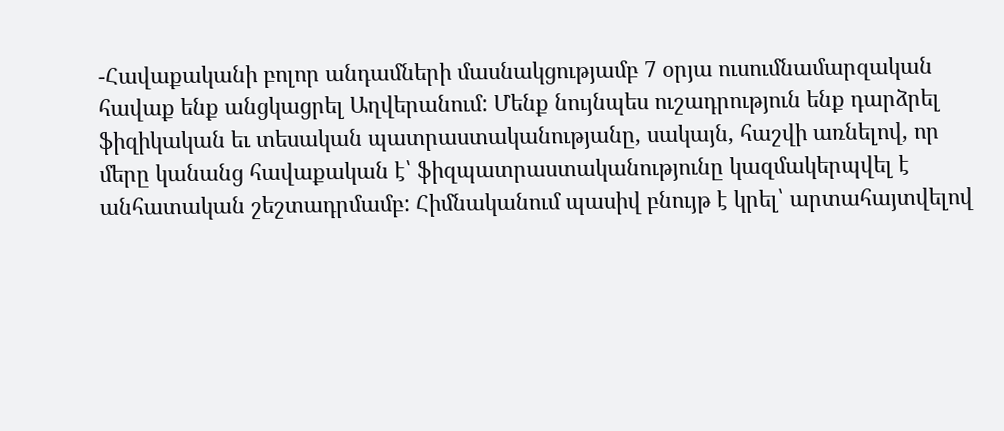-Հավաքականի բոլոր անդամների մասնակցությամբ 7 օրյա ուսումնամարզական հավաք ենք անցկացրել Աղվերանում: Մենք նույնպես ուշադրություն ենք դարձրել ֆիզիկական եւ տեսական պատրաստականությանը, սակայն, հաշվի առնելով, որ մերը կանանց հավաքական է՝ ֆիզպատրաստականությունը կազմակերպվել է անհատական շեշտադրմամբ: Հիմնականում պասիվ բնույթ է կրել՝ արտահայտվելով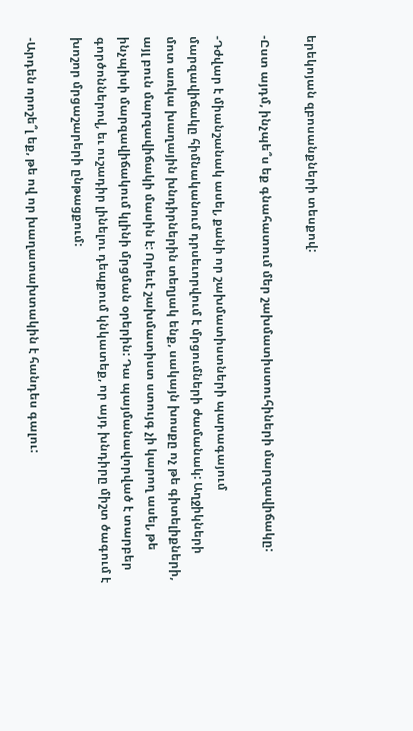երեկոյան զբոսանքների տեսքով:

-Ըստ այդմ, ինչպե՞ս եք գնահատում մեր շախմատիստուհիների մարզավիճակը:

-Դժվար է միանշանակ ասել, քանի որ շախմատիստների պարագայում մարզավիճակը հիմնականում դրսեւորվում է մրցումների ժամանակ: Աղջիկների մոտ առկա խաղային խնդիրներին տեղյակ ենք, սակայն խոսքը ոչ թե գիտելիքների, այլ բուն մարզավիճակի մասին է: Որեւէ շախմատիստ ստույգ չի կարող ասել, թե ինչպիսի մարզավիճակում կլինի մրցման օրերին: Դա պայմանավորված է տարբեր գործոններով, եւ ուշադիր լինելու դեպքում կնկատեք, որ այդ խնդիրը միշտ ծագում է խոշոր մրցաշարերի ընթացքում:

-Արդեն որոշե՞լ եք, թե ով որ խաղատախտակին է հանդես գալու: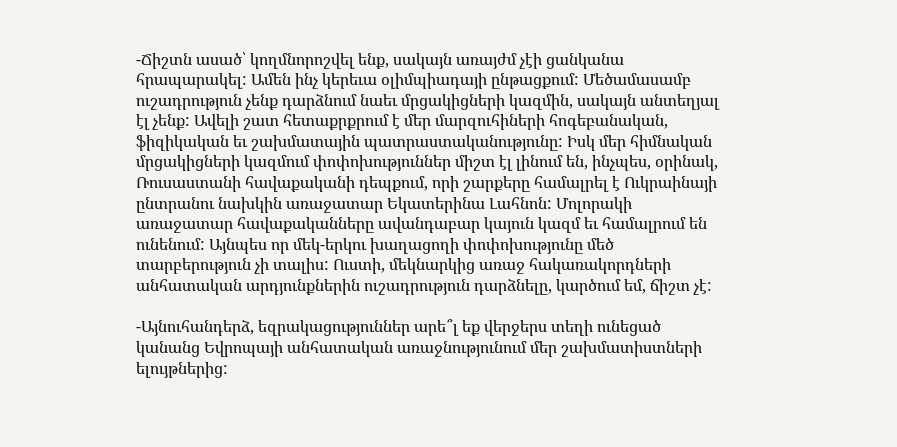-Ճիշտն ասած՝ կողմնորոշվել ենք, սակայն առայժմ չէի ցանկանա հրապարակել: Ամեն ինչ կերեւա օլիմպիադայի ընթացքում: Մեծամասամբ ուշադրություն չենք դարձնում նաեւ մրցակիցների կազմին, սակայն անտեղյալ էլ չենք: Ավելի շատ հետաքրքրում է մեր մարզուհիների հոգեբանական, ֆիզիկական եւ շախմատային պատրաստականությունը: Իսկ մեր հիմնական մրցակիցների կազմում փոփոխություններ միշտ էլ լինում են, ինչպես, օրինակ, Ռուսաստանի հավաքականի դեպքում, որի շարքերը համալրել է Ուկրաինայի ընտրանու նախկին առաջատար Եկատերինա Լահնոն: Մոլորակի առաջատար հավաքականները ավանդաբար կայուն կազմ եւ համալրում են ունենում: Այնպես որ մեկ-երկու խաղացողի փոփոխությունը մեծ տարբերություն չի տալիս: Ուստի, մեկնարկից առաջ հակառակորդների անհատական արդյունքներին ուշադրություն դարձնելը, կարծում եմ, ճիշտ չէ:

-Այնուհանդերձ, եզրակացություններ արե՞լ եք վերջերս տեղի ունեցած կանանց Եվրոպայի անհատական առաջնությունում մեր շախմատիստների ելույթներից: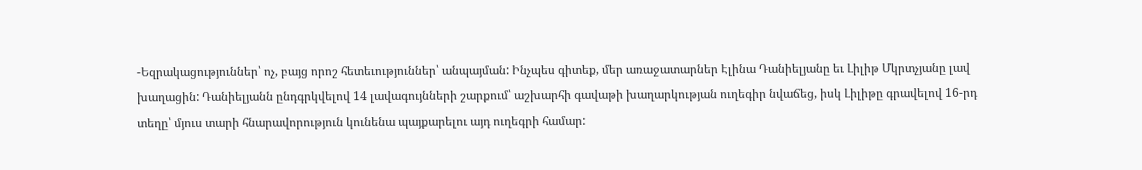-Եզրակացություններ՝ ոչ, բայց որոշ հետեւություններ՝ անպայման: Ինչպես գիտեք, մեր առաջատարներ Էլինա Դանիելյանը եւ Լիլիթ Մկրտչյանը լավ խաղացին: Դանիելյանն ընդգրկվելով 14 լավագույնների շարքում՝ աշխարհի գավաթի խաղարկության ուղեգիր նվաճեց, իսկ Լիլիթը գրավելով 16-րդ տեղը՝ մյուս տարի հնարավորություն կունենա պայքարելու այդ ուղեգրի համար: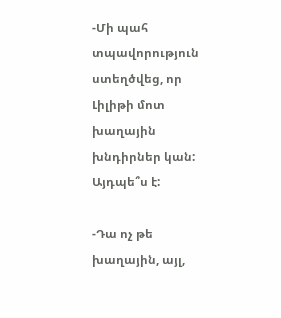-Մի պահ տպավորություն ստեղծվեց, որ Լիլիթի մոտ խաղային խնդիրներ կան: Այդպե՞ս է:

-Դա ոչ թե խաղային, այլ,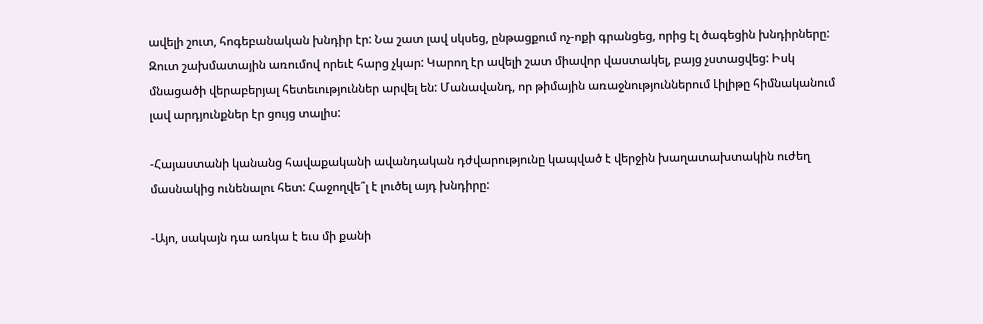ավելի շուտ, հոգեբանական խնդիր էր: Նա շատ լավ սկսեց, ընթացքում ոչ-ոքի գրանցեց, որից էլ ծագեցին խնդիրները: Զուտ շախմատային առումով որեւէ հարց չկար: Կարող էր ավելի շատ միավոր վաստակել, բայց չստացվեց: Իսկ մնացածի վերաբերյալ հետեւություններ արվել են: Մանավանդ, որ թիմային առաջնություններում Լիլիթը հիմնականում լավ արդյունքներ էր ցույց տալիս:

-Հայաստանի կանանց հավաքականի ավանդական դժվարությունը կապված է վերջին խաղատախտակին ուժեղ մասնակից ունենալու հետ: Հաջողվե՞լ է լուծել այդ խնդիրը:

-Այո, սակայն դա առկա է եւս մի քանի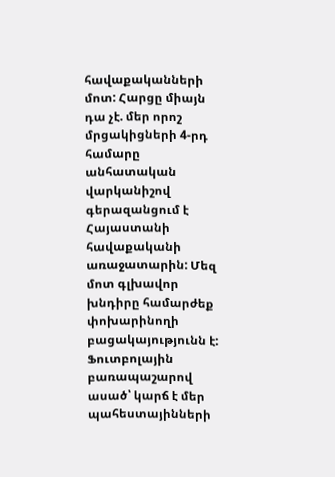հավաքականների մոտ: Հարցը միայն դա չէ. մեր որոշ մրցակիցների 4-րդ համարը անհատական վարկանիշով գերազանցում է Հայաստանի հավաքականի առաջատարին: Մեզ մոտ գլխավոր խնդիրը համարժեք փոխարինողի բացակայությունն է: Ֆուտբոլային բառապաշարով ասած՝ կարճ է մեր պահեստայինների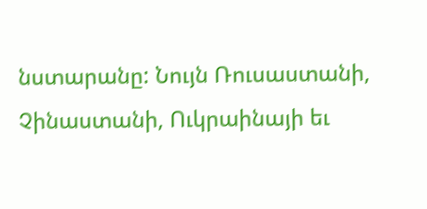նստարանը: Նույն Ռուսաստանի, Չինաստանի, Ուկրաինայի եւ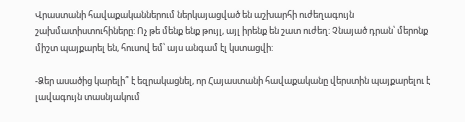Վրաստանի հավաքականներում ներկայացված են աշխարհի ուժեղագույն շախմատիստուհիները: Ոչ թե մենք ենք թույլ, այլ իրենք են շատ ուժեղ: Չնայած դրան՝ մերոնք միշտ պայքարել են, հուսով եմ՝ այս անգամ էլ կստացվի:

-Ձեր ասածից կարելի՞ է եզրակացնել, որ Հայաստանի հավաքականը վերստին պայքարելու է լավագույն տասնյակում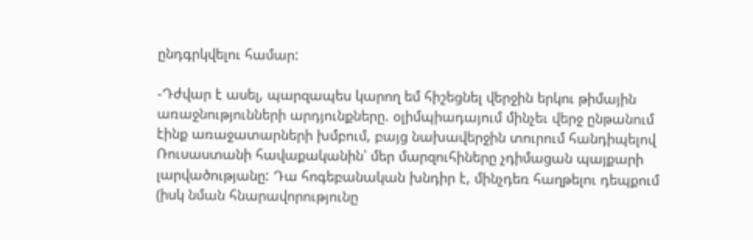ընդգրկվելու համար:

-Դժվար է ասել, պարզապես կարող եմ հիշեցնել վերջին երկու թիմային առաջնությունների արդյունքները. օլիմպիադայում մինչեւ վերջ ընթանում էինք առաջատարների խմբում, բայց նախավերջին տուրում հանդիպելով Ռուսաստանի հավաքականին՝ մեր մարզուհիները չդիմացան պայքարի լարվածությանը: Դա հոգեբանական խնդիր է, մինչդեռ հաղթելու դեպքում (իսկ նման հնարավորությունը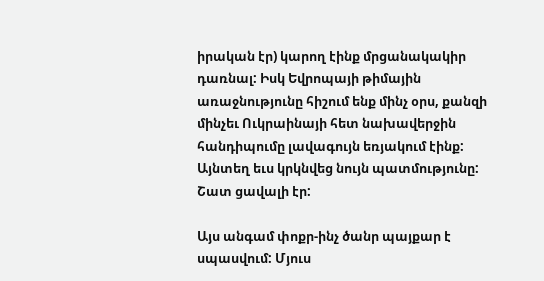իրական էր) կարող էինք մրցանակակիր դառնալ: Իսկ Եվրոպայի թիմային առաջնությունը հիշում ենք մինչ օրս, քանզի մինչեւ Ուկրաինայի հետ նախավերջին հանդիպումը լավագույն եռյակում էինք: Այնտեղ եւս կրկնվեց նույն պատմությունը: Շատ ցավալի էր:

Այս անգամ փոքր-ինչ ծանր պայքար է սպասվում: Մյուս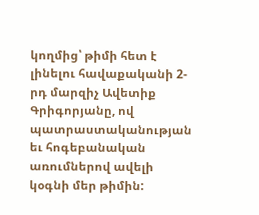կողմից՝ թիմի հետ է լինելու հավաքականի 2-րդ մարզիչ Ավետիք Գրիգորյանը, ով պատրաստականության եւ հոգեբանական առումներով ավելի կօգնի մեր թիմին: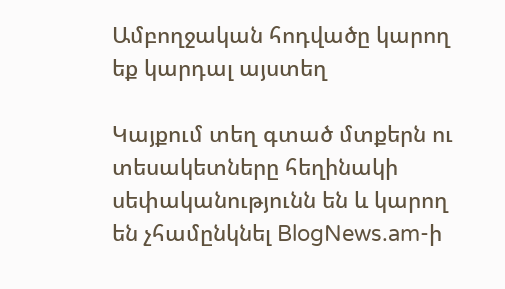Ամբողջական հոդվածը կարող եք կարդալ այստեղ

Կայքում տեղ գտած մտքերն ու տեսակետները հեղինակի սեփականությունն են և կարող են չհամընկնել BlogNews.am-ի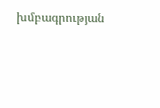խմբագրության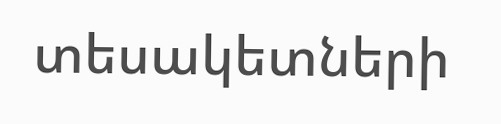տեսակետների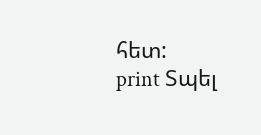հետ:
print Տպել